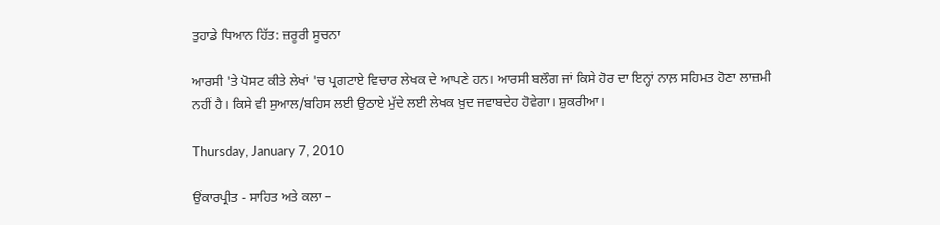ਤੁਹਾਡੇ ਧਿਆਨ ਹਿੱਤ: ਜ਼ਰੂਰੀ ਸੂਚਨਾ

ਆਰਸੀ 'ਤੇ ਪੋਸਟ ਕੀਤੇ ਲੇਖਾਂ 'ਚ ਪ੍ਰਗਟਾਏ ਵਿਚਾਰ ਲੇਖਕ ਦੇ ਆਪਣੇ ਹਨ। ਆਰਸੀ ਬਲੌਗ ਜਾਂ ਕਿਸੇ ਹੋਰ ਦਾ ਇਨ੍ਹਾਂ ਨਾਲ਼ ਸਹਿਮਤ ਹੋਣਾ ਲਾਜ਼ਮੀ ਨਹੀਂ ਹੈ। ਕਿਸੇ ਵੀ ਸੁਆਲ/ਬਹਿਸ ਲਈ ਉਠਾਏ ਮੁੱਦੇ ਲਈ ਲੇਖਕ ਖ਼ੁਦ ਜਵਾਬਦੇਹ ਹੋਵੇਗਾ। ਸ਼ੁਕਰੀਆ।

Thursday, January 7, 2010

ਉਂਕਾਰਪ੍ਰੀਤ - ਸਾਹਿਤ ਅਤੇ ਕਲਾ –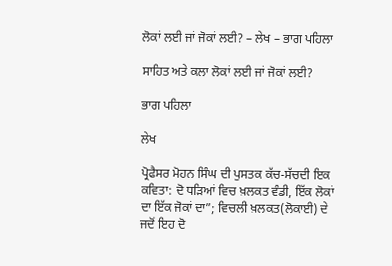ਲੋਕਾਂ ਲਈ ਜਾਂ ਜੋਕਾਂ ਲਈ? – ਲੇਖ – ਭਾਗ ਪਹਿਲਾ

ਸਾਹਿਤ ਅਤੇ ਕਲਾ ਲੋਕਾਂ ਲਈ ਜਾਂ ਜੋਕਾਂ ਲਈ?

ਭਾਗ ਪਹਿਲਾ

ਲੇਖ

ਪ੍ਰੋਫੈਸਰ ਮੋਹਨ ਸਿੰਘ ਦੀ ਪੁਸਤਕ ਕੱਚ-ਸੱਚਦੀ ਇਕ ਕਵਿਤਾ: ਦੋ ਧੜਿਆਂ ਵਿਚ ਖ਼ਲਕਤ ਵੰਡੀ, ਇੱਕ ਲੋਕਾਂ ਦਾ ਇੱਕ ਜੋਕਾਂ ਦਾ”; ਵਿਚਲੀ ਖ਼ਲਕਤ(ਲੋਕਾਈ) ਦੇ ਜਦੋਂ ਇਹ ਦੋ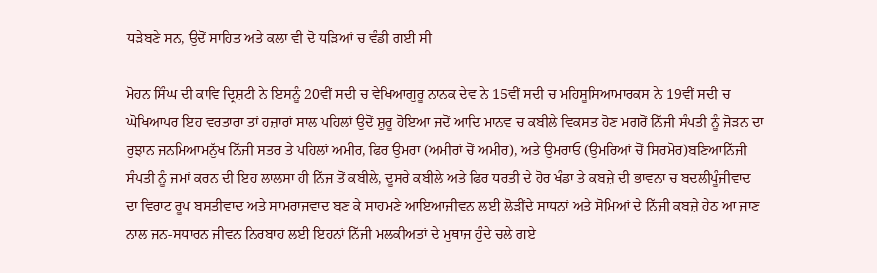ਧੜੇਬਣੇ ਸਨ, ਉਦੋਂ ਸਾਹਿਤ ਅਤੇ ਕਲਾ ਵੀ ਦੋ ਧੜਿਆਂ ਚ ਵੰਡੀ ਗਈ ਸੀ

ਮੋਹਨ ਸਿੰਘ ਦੀ ਕਾਵਿ ਦ੍ਰਿਸ਼ਟੀ ਨੇ ਇਸਨੂੰ 20ਵੀਂ ਸਦੀ ਚ ਵੇਖਿਆਗੁਰੂ ਨਾਨਕ ਦੇਵ ਨੇ 15ਵੀਂ ਸਦੀ ਚ ਮਹਿਸੂਸਿਆਮਾਰਕਸ ਨੇ 19ਵੀਂ ਸਦੀ ਚ ਘੋਖਿਆਪਰ ਇਹ ਵਰਤਾਰਾ ਤਾਂ ਹਜ਼ਾਰਾਂ ਸਾਲ ਪਹਿਲਾਂ ਉਦੋਂ ਸ਼ੁਰੂ ਹੋਇਆ ਜਦੋਂ ਆਦਿ ਮਾਨਵ ਚ ਕਬੀਲੇ ਵਿਕਸਤ ਹੋਣ ਮਗਰੋਂ ਨਿੱਜੀ ਸੰਪਤੀ ਨੂੰ ਜੋੜਨ ਦਾ ਰੁਝਾਨ ਜਨਮਿਆਮਨੁੱਖ ਨਿੱਜੀ ਸਤਰ ਤੇ ਪਹਿਲਾਂ ਅਮੀਰ, ਫਿਰ ਉਮਰਾ (ਅਮੀਰਾਂ ਚੋਂ ਅਮੀਰ), ਅਤੇ ਉਮਰਾਓ (ਉਮਰਿਆਂ ਚੋਂ ਸਿਰਮੋਰ)ਬਣਿਆਨਿੱਜੀ ਸੰਪਤੀ ਨੂੰ ਜਮਾਂ ਕਰਨ ਦੀ ਇਹ ਲਾਲਸਾ ਹੀ ਨਿੱਜ ਤੋਂ ਕਬੀਲੇ, ਦੂਸਰੇ ਕਬੀਲੇ ਅਤੇ ਫਿਰ ਧਰਤੀ ਦੇ ਹੋਰ ਖੰਡਾ ਤੇ ਕਬਜ਼ੇ ਦੀ ਭਾਵਨਾ ਚ ਬਦਲੀਪੂੰਜੀਵਾਦ ਦਾ ਵਿਰਾਟ ਰੂਪ ਬਸਤੀਵਾਦ ਅਤੇ ਸਾਮਰਾਜਵਾਦ ਬਣ ਕੇ ਸਾਹਮਣੇ ਆਇਆਜੀਵਨ ਲਈ ਲੋੜੀਂਦੇ ਸਾਧਨਾਂ ਅਤੇ ਸੋਮਿਆਂ ਦੇ ਨਿੱਜੀ ਕਬਜ਼ੇ ਹੇਠ ਆ ਜਾਣ ਨਾਲ ਜਨ-ਸਧਾਰਨ ਜੀਵਨ ਨਿਰਬਾਹ ਲਈ ਇਹਨਾਂ ਨਿੱਜੀ ਮਲਕੀਅਤਾਂ ਦੇ ਮੁਥਾਜ ਹੁੰਦੇ ਚਲੇ ਗਏ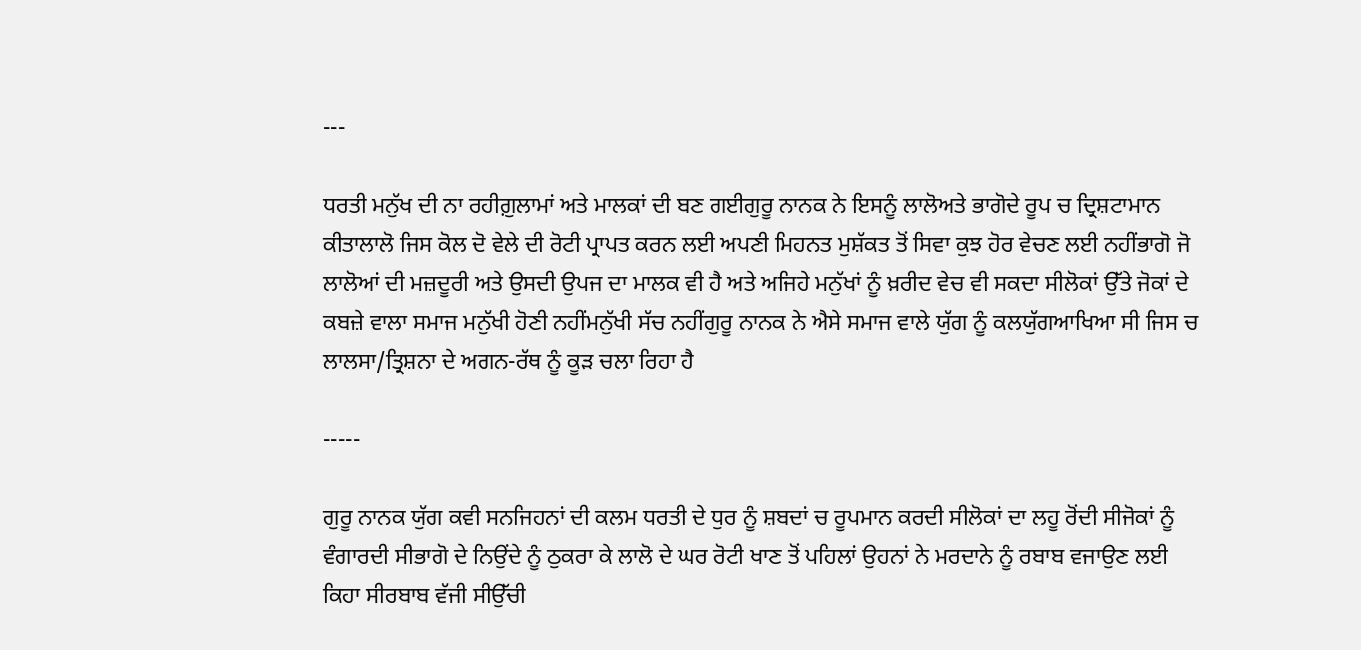---

ਧਰਤੀ ਮਨੁੱਖ ਦੀ ਨਾ ਰਹੀਗ਼ੁਲਾਮਾਂ ਅਤੇ ਮਾਲਕਾਂ ਦੀ ਬਣ ਗਈਗੁਰੂ ਨਾਨਕ ਨੇ ਇਸਨੂੰ ਲਾਲੋਅਤੇ ਭਾਗੋਦੇ ਰੂਪ ਚ ਦ੍ਰਿਸ਼ਟਾਮਾਨ ਕੀਤਾਲਾਲੋ ਜਿਸ ਕੋਲ ਦੋ ਵੇਲੇ ਦੀ ਰੋਟੀ ਪ੍ਰਾਪਤ ਕਰਨ ਲਈ ਅਪਣੀ ਮਿਹਨਤ ਮੁਸ਼ੱਕਤ ਤੋਂ ਸਿਵਾ ਕੁਝ ਹੋਰ ਵੇਚਣ ਲਈ ਨਹੀਂਭਾਗੋ ਜੋ ਲਾਲੋਆਂ ਦੀ ਮਜ਼ਦੂਰੀ ਅਤੇ ਉਸਦੀ ਉਪਜ ਦਾ ਮਾਲਕ ਵੀ ਹੈ ਅਤੇ ਅਜਿਹੇ ਮਨੁੱਖਾਂ ਨੂੰ ਖ਼ਰੀਦ ਵੇਚ ਵੀ ਸਕਦਾ ਸੀਲੋਕਾਂ ਉੱਤੇ ਜੋਕਾਂ ਦੇ ਕਬਜ਼ੇ ਵਾਲਾ ਸਮਾਜ ਮਨੁੱਖੀ ਹੋਣੀ ਨਹੀਂਮਨੁੱਖੀ ਸੱਚ ਨਹੀਂਗੁਰੂ ਨਾਨਕ ਨੇ ਐਸੇ ਸਮਾਜ ਵਾਲੇ ਯੁੱਗ ਨੂੰ ਕਲਯੁੱਗਆਖਿਆ ਸੀ ਜਿਸ ਚ ਲਾਲਸਾ/ਤ੍ਰਿਸ਼ਨਾ ਦੇ ਅਗਨ-ਰੱਥ ਨੂੰ ਕੂੜ ਚਲਾ ਰਿਹਾ ਹੈ

-----

ਗੁਰੂ ਨਾਨਕ ਯੁੱਗ ਕਵੀ ਸਨਜਿਹਨਾਂ ਦੀ ਕਲਮ ਧਰਤੀ ਦੇ ਧੁਰ ਨੂੰ ਸ਼ਬਦਾਂ ਚ ਰੂਪਮਾਨ ਕਰਦੀ ਸੀਲੋਕਾਂ ਦਾ ਲਹੂ ਰੋਂਦੀ ਸੀਜੋਕਾਂ ਨੂੰ ਵੰਗਾਰਦੀ ਸੀਭਾਗੋ ਦੇ ਨਿਉਂਦੇ ਨੂੰ ਠੁਕਰਾ ਕੇ ਲਾਲੋ ਦੇ ਘਰ ਰੋਟੀ ਖਾਣ ਤੋਂ ਪਹਿਲਾਂ ਉਹਨਾਂ ਨੇ ਮਰਦਾਨੇ ਨੂੰ ਰਬਾਬ ਵਜਾਉਣ ਲਈ ਕਿਹਾ ਸੀਰਬਾਬ ਵੱਜੀ ਸੀਉੱਚੀ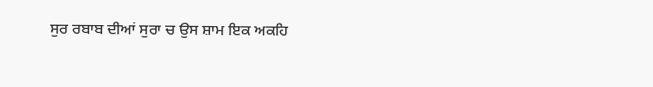ਸੁਰ ਰਬਾਬ ਦੀਆਂ ਸੁਰਾ ਚ ਉਸ ਸ਼ਾਮ ਇਕ ਅਕਹਿ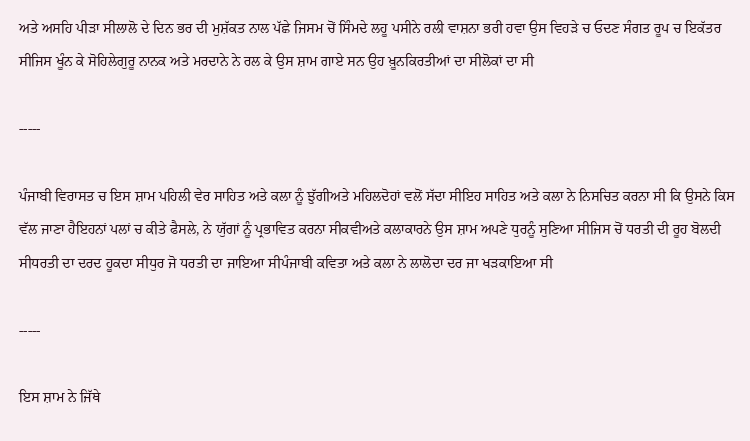ਅਤੇ ਅਸਹਿ ਪੀੜਾ ਸੀਲਾਲੋ ਦੇ ਦਿਨ ਭਰ ਦੀ ਮੁਸ਼ੱਕਤ ਨਾਲ ਪੱਛੇ ਜਿਸਮ ਚੋਂ ਸਿੰਮਦੇ ਲਹੂ ਪਸੀਨੇ ਰਲੀ ਵਾਸ਼ਨਾ ਭਰੀ ਹਵਾ ਉਸ ਵਿਹੜੇ ਚ ਓਦਣ ਸੰਗਤ ਰੂਪ ਚ ਇਕੱਤਰ ਸੀਜਿਸ ਖੂੰਨ ਕੇ ਸੋਹਿਲੇਗੁਰੂ ਨਾਨਕ ਅਤੇ ਮਰਦਾਨੇ ਨੇ ਰਲ ਕੇ ਉਸ ਸ਼ਾਮ ਗਾਏ ਸਨ ਉਹ ਖ਼ੂਨਕਿਰਤੀਆਂ ਦਾ ਸੀਲੋਕਾਂ ਦਾ ਸੀ

-----

ਪੰਜਾਬੀ ਵਿਰਾਸਤ ਚ ਇਸ ਸ਼ਾਮ ਪਹਿਲੀ ਵੇਰ ਸਾਹਿਤ ਅਤੇ ਕਲਾ ਨੂੰ ਝੁੱਗੀਅਤੇ ਮਹਿਲਦੋਹਾਂ ਵਲੋਂ ਸੱਦਾ ਸੀਇਹ ਸਾਹਿਤ ਅਤੇ ਕਲਾ ਨੇ ਨਿਸਚਿਤ ਕਰਨਾ ਸੀ ਕਿ ਉਸਨੇ ਕਿਸ ਵੱਲ ਜਾਣਾ ਹੈਇਹਨਾਂ ਪਲਾਂ ਚ ਕੀਤੇ ਫੈਸਲੇ, ਨੇ ਯੁੱਗਾਂ ਨੂੰ ਪ੍ਰਭਾਵਿਤ ਕਰਨਾ ਸੀਕਵੀਅਤੇ ਕਲਾਕਾਰਨੇ ਉਸ ਸ਼ਾਮ ਅਪਣੇ ਧੁਰਨੂੰ ਸੁਣਿਆ ਸੀਜਿਸ ਚੋਂ ਧਰਤੀ ਦੀ ਰੂਹ ਬੋਲਦੀ ਸੀਧਰਤੀ ਦਾ ਦਰਦ ਹੂਕਦਾ ਸੀਧੁਰ ਜੋ ਧਰਤੀ ਦਾ ਜਾਇਆ ਸੀਪੰਜਾਬੀ ਕਵਿਤਾ ਅਤੇ ਕਲਾ ਨੇ ਲਾਲੋਦਾ ਦਰ ਜਾ ਖੜਕਾਇਆ ਸੀ

-----

ਇਸ ਸ਼ਾਮ ਨੇ ਜਿੱਥੇ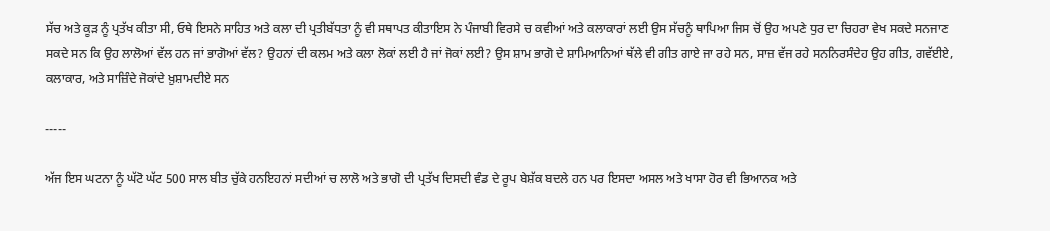ਸੱਚ ਅਤੇ ਕੂੜ ਨੂੰ ਪ੍ਰਤੱਖ ਕੀਤਾ ਸੀ, ਓਥੇ ਇਸਨੇ ਸਾਹਿਤ ਅਤੇ ਕਲਾ ਦੀ ਪ੍ਰਤੀਬੱਧਤਾ ਨੂੰ ਵੀ ਸਥਾਪਤ ਕੀਤਾਇਸ ਨੇ ਪੰਜਾਬੀ ਵਿਰਸੇ ਚ ਕਵੀਆਂ ਅਤੇ ਕਲਾਕਾਰਾਂ ਲਈ ਉਸ ਸੱਚਨੂੰ ਥਾਪਿਆ ਜਿਸ ਚੋਂ ਉਹ ਅਪਣੇ ਧੁਰ ਦਾ ਚਿਹਰਾ ਵੇਖ ਸਕਦੇ ਸਨਜਾਣ ਸਕਦੇ ਸਨ ਕਿ ਉਹ ਲਾਲੋਆਂ ਵੱਲ ਹਨ ਜਾਂ ਭਾਗੋਆਂ ਵੱਲ? ਉਹਨਾਂ ਦੀ ਕਲਮ ਅਤੇ ਕਲਾ ਲੋਕਾਂ ਲਈ ਹੈ ਜਾਂ ਜੋਕਾਂ ਲਈ? ਉਸ ਸ਼ਾਮ ਭਾਗੋ ਦੇ ਸ਼ਾਮਿਆਨਿਆਂ ਥੱਲੇ ਵੀ ਗੀਤ ਗਾਏ ਜਾ ਰਹੇ ਸਨ, ਸਾਜ਼ ਵੱਜ ਰਹੇ ਸਨਨਿਰਸੰਦੇਹ ਉਹ ਗੀਤ, ਗਵੱਈਏ, ਕਲਾਕਾਰ, ਅਤੇ ਸਾਜ਼ਿੰਦੇ ਜੋਕਾਂਦੇ ਖ਼ੁਸ਼ਾਮਦੀਏ ਸਨ

-----

ਅੱਜ ਇਸ ਘਟਨਾ ਨੂੰ ਘੱਟੋ ਘੱਟ 500 ਸਾਲ ਬੀਤ ਚੁੱਕੇ ਹਨਇਹਨਾਂ ਸਦੀਆਂ ਚ ਲਾਲੋ ਅਤੇ ਭਾਗੋ ਦੀ ਪ੍ਰਤੱਖ ਦਿਸਦੀ ਵੰਡ ਦੇ ਰੂਪ ਬੇਸ਼ੱਕ ਬਦਲੇ ਹਨ ਪਰ ਇਸਦਾ ਅਸਲ ਅਤੇ ਖਾਸਾ ਹੋਰ ਵੀ ਭਿਆਨਕ ਅਤੇ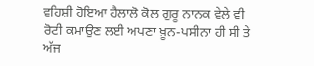ਵਹਿਸ਼ੀ ਹੋਇਆ ਹੈਲਾਲੋ ਕੋਲ ਗੁਰੂ ਨਾਨਕ ਵੇਲੇ ਵੀ ਰੋਟੀ ਕਮਾਉਣ ਲਈ ਅਪਣਾ ਖ਼ੂਨ-ਪਸੀਨਾ ਹੀ ਸੀ ਤੇ ਅੱਜ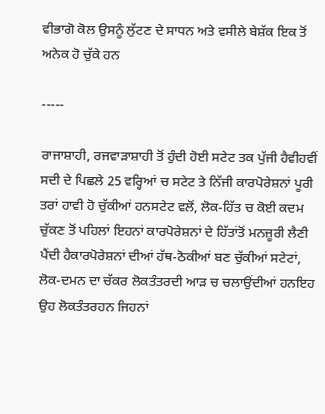ਵੀਭਾਗੋ ਕੋਲ ਉਸਨੂੰ ਲੁੱਟਣ ਦੇ ਸਾਧਨ ਅਤੇ ਵਸੀਲੇ ਬੇਸ਼ੱਕ ਇਕ ਤੋਂ ਅਨੇਕ ਹੋ ਚੁੱਕੇ ਹਨ

-----

ਰਾਜਾਸ਼ਾਹੀ, ਰਜਵਾੜਾਸ਼ਾਹੀ ਤੋਂ ਹੁੰਦੀ ਹੋਈ ਸਟੇਟ ਤਕ ਪੁੱਜੀ ਹੈਵੀਹਵੀਂ ਸਦੀ ਦੇ ਪਿਛਲੇ 25 ਵਰ੍ਹਿਆਂ ਚ ਸਟੇਟ ਤੇ ਨਿੱਜੀ ਕਾਰਪੋਰੇਸ਼ਨਾਂ ਪੂਰੀ ਤਰਾਂ ਹਾਵੀ ਹੋ ਚੁੱਕੀਆਂ ਹਨਸਟੇਟ ਵਲੋਂ, ਲੋਕ-ਹਿੱਤ ਚ ਕੋਈ ਕਦਮ ਚੁੱਕਣ ਤੋਂ ਪਹਿਲਾਂ ਇਹਨਾਂ ਕਾਰਪੋਰੇਸ਼ਨਾਂ ਦੇ ਹਿੱਤਾਂਤੋਂ ਮਨਜ਼ੂਰੀ ਲੈਣੀ ਪੈਂਦੀ ਹੈਕਾਰਪੋਰੇਸ਼ਨਾਂ ਦੀਆਂ ਹੱਥ-ਠੋਕੀਆਂ ਬਣ ਚੁੱਕੀਆਂ ਸਟੇਟਾਂ, ਲੋਕ-ਦਮਨ ਦਾ ਚੱਕਰ ਲੋਕਤੰਤਰਦੀ ਆੜ ਚ ਚਲਾਉਂਦੀਆਂ ਹਨਇਹ ਉਹ ਲੋਕਤੰਤਰਹਨ ਜਿਹਨਾਂ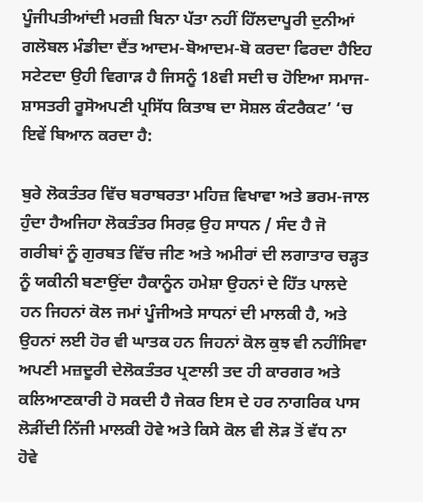ਪੂੰਜੀਪਤੀਆਂਦੀ ਮਰਜ਼ੀ ਬਿਨਾ ਪੱਤਾ ਨਹੀਂ ਹਿੱਲਦਾਪੂਰੀ ਦੁਨੀਆਂ ਗਲੋਬਲ ਮੰਡੀਦਾ ਦੈਂਤ ਆਦਮ-ਬੋਆਦਮ-ਬੋ ਕਰਦਾ ਫਿਰਦਾ ਹੈਇਹ ਸਟੇਟਦਾ ਉਹੀ ਵਿਗਾੜ ਹੈ ਜਿਸਨੂੰ 18ਵੀ ਸਦੀ ਚ ਹੋਇਆ ਸਮਾਜ-ਸ਼ਾਸਤਰੀ ਰੂਸੋਅਪਣੀ ਪ੍ਰਸਿੱਧ ਕਿਤਾਬ ਦਾ ਸੋਸ਼ਲ ਕੰਟਰੈਕਟ’ ‘ਚ ਇਵੇਂ ਬਿਆਨ ਕਰਦਾ ਹੈ:

ਬੁਰੇ ਲੋਕਤੰਤਰ ਵਿੱਚ ਬਰਾਬਰਤਾ ਮਹਿਜ਼ ਵਿਖਾਵਾ ਅਤੇ ਭਰਮ-ਜਾਲ ਹੁੰਦਾ ਹੈਅਜਿਹਾ ਲੋਕਤੰਤਰ ਸਿਰਫ਼ ਉਹ ਸਾਧਨ / ਸੰਦ ਹੈ ਜੋ ਗਰੀਬਾਂ ਨੂੰ ਗੁਰਬਤ ਵਿੱਚ ਜੀਣ ਅਤੇ ਅਮੀਰਾਂ ਦੀ ਲਗਾਤਾਰ ਚੜ੍ਹਤ ਨੂੰ ਯਕੀਨੀ ਬਣਾਉਂਦਾ ਹੈਕਾਨੂੰਨ ਹਮੇਸ਼ਾ ਉਹਨਾਂ ਦੇ ਹਿੱਤ ਪਾਲਦੇ ਹਨ ਜਿਹਨਾਂ ਕੋਲ ਜਮਾਂ ਪੂੰਜੀਅਤੇ ਸਾਧਨਾਂ ਦੀ ਮਾਲਕੀ ਹੈ, ਅਤੇ ਉਹਨਾਂ ਲਈ ਹੋਰ ਵੀ ਘਾਤਕ ਹਨ ਜਿਹਨਾਂ ਕੋਲ ਕੁਝ ਵੀ ਨਹੀਂਸਿਵਾ ਅਪਣੀ ਮਜ਼ਦੂਰੀ ਦੇਲੋਕਤੰਤਰ ਪ੍ਰਣਾਲੀ ਤਦ ਹੀ ਕਾਰਗਰ ਅਤੇ ਕਲਿਆਣਕਾਰੀ ਹੋ ਸਕਦੀ ਹੈ ਜੇਕਰ ਇਸ ਦੇ ਹਰ ਨਾਗਰਿਕ ਪਾਸ ਲੋੜੀਂਦੀ ਨਿੱਜੀ ਮਾਲਕੀ ਹੋਵੇ ਅਤੇ ਕਿਸੇ ਕੋਲ ਵੀ ਲੋੜ ਤੋਂ ਵੱਧ ਨਾ ਹੋਵੇ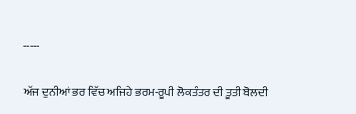-----

ਅੱਜ ਦੁਨੀਆਂ ਭਰ ਵਿੱਚ ਅਜਿਹੇ ਭਰਮ-ਰੂਪੀ ਲੋਕਤੰਤਰ ਦੀ ਤੂਤੀ ਬੋਲਦੀ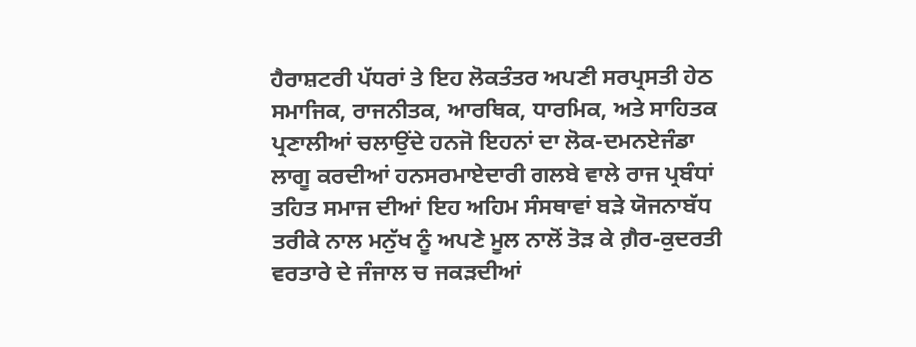ਹੈਰਾਸ਼ਟਰੀ ਪੱਧਰਾਂ ਤੇ ਇਹ ਲੋਕਤੰਤਰ ਅਪਣੀ ਸਰਪ੍ਰਸਤੀ ਹੇਠ ਸਮਾਜਿਕ, ਰਾਜਨੀਤਕ, ਆਰਥਿਕ, ਧਾਰਮਿਕ, ਅਤੇ ਸਾਹਿਤਕ ਪ੍ਰਣਾਲੀਆਂ ਚਲਾਉਂਦੇ ਹਨਜੋ ਇਹਨਾਂ ਦਾ ਲੋਕ-ਦਮਨਏਜੰਡਾ ਲਾਗੂ ਕਰਦੀਆਂ ਹਨਸਰਮਾਏਦਾਰੀ ਗਲਬੇ ਵਾਲੇ ਰਾਜ ਪ੍ਰਬੰਧਾਂ ਤਹਿਤ ਸਮਾਜ ਦੀਆਂ ਇਹ ਅਹਿਮ ਸੰਸਥਾਵਾਂ ਬੜੇ ਯੋਜਨਾਬੱਧ ਤਰੀਕੇ ਨਾਲ ਮਨੁੱਖ ਨੂੰ ਅਪਣੇ ਮੂਲ ਨਾਲੋਂ ਤੋੜ ਕੇ ਗ਼ੈਰ-ਕੁਦਰਤੀ ਵਰਤਾਰੇ ਦੇ ਜੰਜਾਲ ਚ ਜਕੜਦੀਆਂ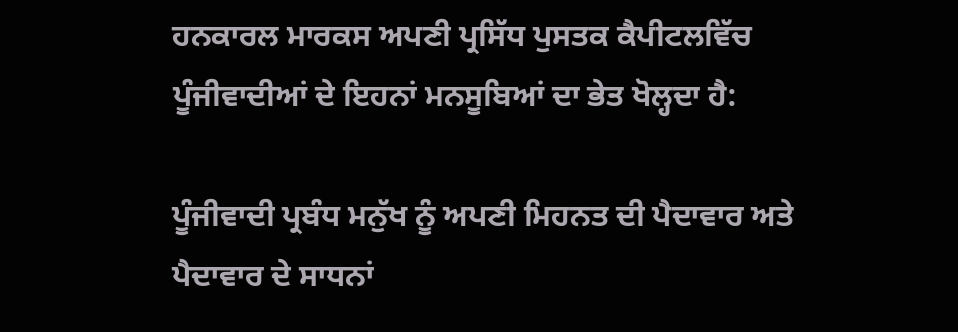ਹਨਕਾਰਲ ਮਾਰਕਸ ਅਪਣੀ ਪ੍ਰਸਿੱਧ ਪੁਸਤਕ ਕੈਪੀਟਲਵਿੱਚ ਪੂੰਜੀਵਾਦੀਆਂ ਦੇ ਇਹਨਾਂ ਮਨਸੂਬਿਆਂ ਦਾ ਭੇਤ ਖੋਲ੍ਹਦਾ ਹੈ:

ਪੂੰਜੀਵਾਦੀ ਪ੍ਰਬੰਧ ਮਨੁੱਖ ਨੂੰ ਅਪਣੀ ਮਿਹਨਤ ਦੀ ਪੈਦਾਵਾਰ ਅਤੇ ਪੈਦਾਵਾਰ ਦੇ ਸਾਧਨਾਂ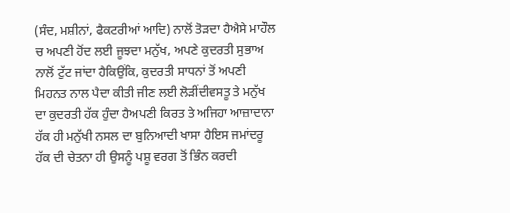(ਸੰਦ, ਮਸ਼ੀਨਾਂ, ਫੈਕਟਰੀਆਂ ਆਦਿ) ਨਾਲੋਂ ਤੋੜਦਾ ਹੈਐਸੇ ਮਾਹੌਲ ਚ ਅਪਣੀ ਹੋਂਦ ਲਈ ਜੂਝਦਾ ਮਨੁੱਖ, ਅਪਣੇ ਕੁਦਰਤੀ ਸੁਭਾਅ ਨਾਲੋਂ ਟੁੱਟ ਜਾਂਦਾ ਹੈਕਿਉਂਕਿ, ਕੁਦਰਤੀ ਸਾਧਨਾਂ ਤੋਂ ਅਪਣੀ ਮਿਹਨਤ ਨਾਲ ਪੈਦਾ ਕੀਤੀ ਜੀਣ ਲਈ ਲੋੜੀਂਦੀਵਸਤੂ ਤੇ ਮਨੁੱਖ ਦਾ ਕੁਦਰਤੀ ਹੱਕ ਹੁੰਦਾ ਹੈਅਪਣੀ ਕਿਰਤ ਤੇ ਅਜਿਹਾ ਆਜ਼ਾਦਾਨਾ ਹੱਕ ਹੀ ਮਨੁੱਖੀ ਨਸਲ ਦਾ ਬੁਨਿਆਦੀ ਖਾਸਾ ਹੈਇਸ ਜਮਾਂਦਰੂ ਹੱਕ ਦੀ ਚੇਤਨਾ ਹੀ ਉਸਨੂੰ ਪਸ਼ੂ ਵਰਗ ਤੋਂ ਭਿੰਨ ਕਰਦੀ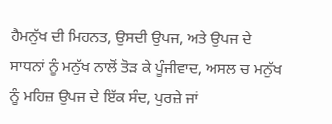ਹੈਮਨੁੱਖ ਦੀ ਮਿਹਨਤ, ਉਸਦੀ ਉਪਜ, ਅਤੇ ਉਪਜ ਦੇ ਸਾਧਨਾਂ ਨੂੰ ਮਨੁੱਖ ਨਾਲੋਂ ਤੋੜ ਕੇ ਪੂੰਜੀਵਾਦ, ਅਸਲ ਚ ਮਨੁੱਖ ਨੂੰ ਮਹਿਜ਼ ਉਪਜ ਦੇ ਇੱਕ ਸੰਦ, ਪੁਰਜ਼ੇ ਜਾਂ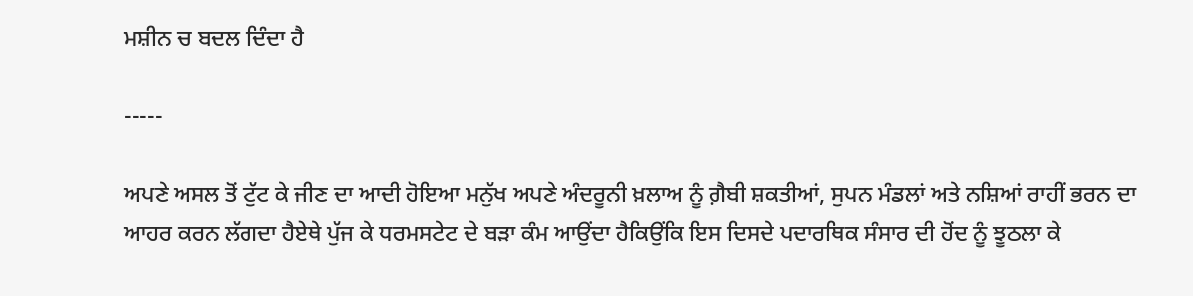ਮਸ਼ੀਨ ਚ ਬਦਲ ਦਿੰਦਾ ਹੈ

-----

ਅਪਣੇ ਅਸਲ ਤੋਂ ਟੁੱਟ ਕੇ ਜੀਣ ਦਾ ਆਦੀ ਹੋਇਆ ਮਨੁੱਖ ਅਪਣੇ ਅੰਦਰੂਨੀ ਖ਼ਲਾਅ ਨੂੰ ਗ਼ੈਬੀ ਸ਼ਕਤੀਆਂ, ਸੁਪਨ ਮੰਡਲਾਂ ਅਤੇ ਨਸ਼ਿਆਂ ਰਾਹੀਂ ਭਰਨ ਦਾ ਆਹਰ ਕਰਨ ਲੱਗਦਾ ਹੈਏਥੇ ਪੁੱਜ ਕੇ ਧਰਮਸਟੇਟ ਦੇ ਬੜਾ ਕੰਮ ਆਉਂਦਾ ਹੈਕਿਉਂਕਿ ਇਸ ਦਿਸਦੇ ਪਦਾਰਥਿਕ ਸੰਸਾਰ ਦੀ ਹੋਂਦ ਨੂੰ ਝੂਠਲਾ ਕੇ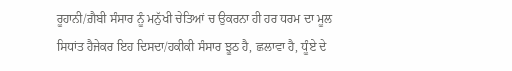ਰੂਹਾਨੀ/ਗ਼ੈਬੀ ਸੰਸਾਰ ਨੂੰ ਮਨੁੱਖੀ ਚੇਤਿਆਂ ਚ ਉਕਰਨਾ ਹੀ ਹਰ ਧਰਮ ਦਾ ਮੂਲ ਸਿਧਾਂਤ ਹੈਜੇਕਰ ਇਹ ਦਿਸਦਾ/ਹਕੀਕੀ ਸੰਸਾਰ ਝੂਠ ਹੈ, ਛਲਾਵਾ ਹੈ, ਧੂੰਏ ਦੇ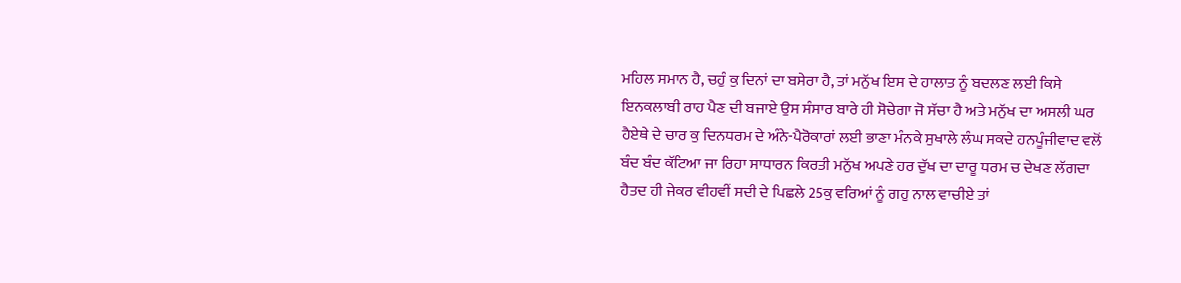ਮਹਿਲ ਸਮਾਨ ਹੈ, ਚਹੁੰ ਕੁ ਦਿਨਾਂ ਦਾ ਬਸੇਰਾ ਹੈ, ਤਾਂ ਮਨੁੱਖ ਇਸ ਦੇ ਹਾਲਾਤ ਨੂੰ ਬਦਲਣ ਲਈ ਕਿਸੇ ਇਨਕਲਾਬੀ ਰਾਹ ਪੈਣ ਦੀ ਬਜਾਏ ਉਸ ਸੰਸਾਰ ਬਾਰੇ ਹੀ ਸੋਚੇਗਾ ਜੋ ਸੱਚਾ ਹੈ ਅਤੇ ਮਨੁੱਖ ਦਾ ਅਸਲੀ ਘਰ ਹੈਏਥੇ ਦੇ ਚਾਰ ਕੁ ਦਿਨਧਰਮ ਦੇ ਅੰਨੇ-ਪੈਰੋਕਾਰਾਂ ਲਈ ਭਾਣਾ ਮੰਨਕੇ ਸੁਖਾਲੇ ਲੰਘ ਸਕਦੇ ਹਨਪੂੰਜੀਵਾਦ ਵਲੋਂ ਬੰਦ ਬੰਦ ਕੱਟਿਆ ਜਾ ਰਿਹਾ ਸਾਧਾਰਨ ਕਿਰਤੀ ਮਨੁੱਖ ਅਪਣੇ ਹਰ ਦੁੱਖ ਦਾ ਦਾਰੂ ਧਰਮ ਚ ਦੇਖਣ ਲੱਗਦਾ ਹੈਤਦ ਹੀ ਜੇਕਰ ਵੀਹਵੀਂ ਸਦੀ ਦੇ ਪਿਛਲੇ 25ਕੁ ਵਰਿਆਂ ਨੂੰ ਗਹੁ ਨਾਲ ਵਾਚੀਏ ਤਾਂ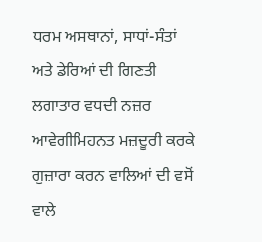ਧਰਮ ਅਸਥਾਨਾਂ, ਸਾਧਾਂ-ਸੰਤਾਂ ਅਤੇ ਡੇਰਿਆਂ ਦੀ ਗਿਣਤੀ ਲਗਾਤਾਰ ਵਧਦੀ ਨਜ਼ਰ ਆਵੇਗੀਮਿਹਨਤ ਮਜ਼ਦੂਰੀ ਕਰਕੇ ਗੁਜ਼ਾਰਾ ਕਰਨ ਵਾਲਿਆਂ ਦੀ ਵਸੋਂ ਵਾਲੇ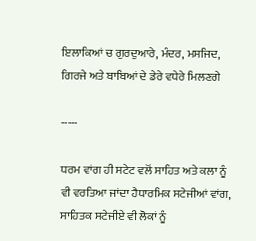ਇਲਾਕਿਆਂ ਚ ਗੁਰਦੁਆਰੇ, ਮੰਦਰ, ਮਸਜਿਦ, ਗਿਰਜੇ ਅਤੇ ਬਾਬਿਆਂ ਦੇ ਡੇਰੇ ਵਧੇਰੇ ਮਿਲਣਗੇ

-----

ਧਰਮ ਵਾਂਗ ਹੀ ਸਟੇਟ ਵਲੋਂ ਸਾਹਿਤ ਅਤੇ ਕਲਾ ਨੂੰ ਵੀ ਵਰਤਿਆ ਜਾਂਦਾ ਹੈਧਾਰਮਿਕ ਸਟੇਜੀਆਂ ਵਾਂਗ, ਸਾਹਿਤਕ ਸਟੇਜੀਏ ਵੀ ਲੋਕਾਂ ਨੂੰ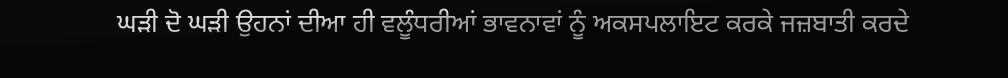ਘੜੀ ਦੋ ਘੜੀ ਉਹਨਾਂ ਦੀਆ ਹੀ ਵਲੂੰਧਰੀਆਂ ਭਾਵਨਾਵਾਂ ਨੂੰ ਅਕਸਪਲਾਇਟ ਕਰਕੇ ਜਜ਼ਬਾਤੀ ਕਰਦੇ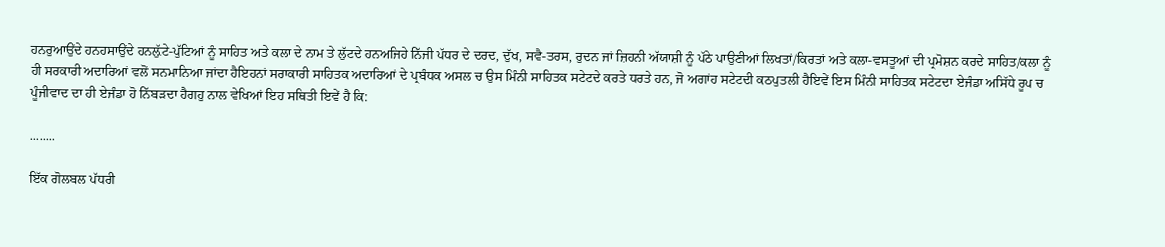ਹਨਰੁਆਉਂਦੇ ਹਨਹਸਾਉਂਦੇ ਹਨਲ਼ੁੱਟੇ-ਪੁੱਟਿਆਂ ਨੂੰ ਸਾਹਿਤ ਅਤੇ ਕਲਾ ਦੇ ਨਾਮ ਤੇ ਲੁੱਟਦੇ ਹਨਅਜਿਹੇ ਨਿੱਜੀ ਪੱਧਰ ਦੇ ਦਰਦ, ਦੁੱਖ, ਸਵੈ-ਤਰਸ, ਰੁਦਨ ਜਾਂ ਜ਼ਿਹਨੀ ਅੱਯਾਸ਼ੀ ਨੂੰ ਪੱਠੇ ਪਾਉਣੀਆਂ ਲਿਖਤਾਂ/ਕਿਰਤਾਂ ਅਤੇ ਕਲਾ-ਵਸਤੂਆਂ ਦੀ ਪ੍ਰਮੋਸ਼ਨ ਕਰਦੇ ਸਾਹਿਤ/ਕਲਾ ਨੂੰ ਹੀ ਸਰਕਾਰੀ ਅਦਾਰਿਆਂ ਵਲੋਂ ਸਨਮਾਨਿਆ ਜਾਂਦਾ ਹੈਇਹਨਾਂ ਸਰਾਕਾਰੀ ਸਾਹਿਤਕ ਅਦਾਰਿਆਂ ਦੇ ਪ੍ਰਬੰਧਕ ਅਸਲ ਚ ਉਸ ਮਿੰਨੀ ਸਾਹਿਤਕ ਸਟੇਟਦੇ ਕਰਤੇ ਧਰਤੇ ਹਨ, ਜੋ ਅਗਾਂਹ ਸਟੇਟਦੀ ਕਠਪੁਤਲੀ ਹੈਇਵੇਂ ਇਸ ਮਿੰਨੀ ਸਾਹਿਤਕ ਸਟੇਟਦਾ ਏਜੰਡਾ ਅਸਿੱਧੇ ਰੂਪ ਚ ਪੂੰਜੀਵਾਦ ਦਾ ਹੀ ਏਜੰਡਾ ਹੋ ਨਿੱਬੜਦਾ ਹੈਗਹੁ ਨਾਲ ਵੇਖਿਆਂ ਇਹ ਸਥਿਤੀ ਇਵੇਂ ਹੈ ਕਿ:

........

ਇੱਕ ਗੋਲਬਲ ਪੱਧਰੀ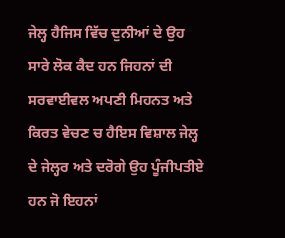ਜੇਲ੍ਹ ਹੈਜਿਸ ਵਿੱਚ ਦੁਨੀਆਂ ਦੇ ਉਹ ਸਾਰੇ ਲੋਕ ਕੈਦ ਹਨ ਜਿਹਨਾਂ ਦੀ ਸਰਵਾਈਵਲ ਅਪਣੀ ਮਿਹਨਤ ਅਤੇ ਕਿਰਤ ਵੇਚਣ ਚ ਹੈਇਸ ਵਿਸ਼ਾਲ ਜੇਲ੍ਹ ਦੇ ਜੇਲ੍ਹਰ ਅਤੇ ਦਰੋਗੇ ਉਹ ਪੂੰਜੀਪਤੀਏ ਹਨ ਜੋ ਇਹਨਾਂ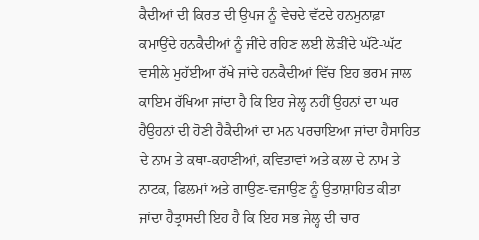ਕੈਦੀਆਂ ਦੀ ਕਿਰਤ ਦੀ ਉਪਜ ਨੂੰ ਵੇਚਦੇ ਵੱਟਦੇ ਹਨਮੁਨਾਫ਼ਾ ਕਮਾਉਂਦੇ ਹਨਕੈਦੀਆਂ ਨੂੰ ਜੀਂਦੇ ਰਹਿਣ ਲਈ ਲੋੜੀਂਦੇ ਘੱਟੋ-ਘੱਟ ਵਸੀਲੇ ਮੁਹੱਈਆ ਰੱਖੇ ਜਾਂਦੇ ਹਨਕੈਦੀਆਂ ਵਿੱਚ ਇਹ ਭਰਮ ਜਾਲ ਕਾਇਮ ਰੱਖਿਆ ਜਾਂਦਾ ਹੈ ਕਿ ਇਹ ਜੇਲ੍ਹ ਨਹੀਂ ਉਹਨਾਂ ਦਾ ਘਰ ਹੈਉਹਨਾਂ ਦੀ ਹੋਣੀ ਹੈਕੈਦੀਆਂ ਦਾ ਮਨ ਪਰਚਾਇਆ ਜਾਂਦਾ ਹੈਸਾਹਿਤ ਦੇ ਨਾਮ ਤੇ ਕਥਾ-ਕਹਾਣੀਆਂ, ਕਵਿਤਾਵਾਂ ਅਤੇ ਕਲਾ ਦੇ ਨਾਮ ਤੇ ਨਾਟਕ, ਫਿਲਮਾਂ ਅਤੇ ਗਾਉਣ-ਵਜਾਉਣ ਨੂੰ ਉਤਾਸ਼ਾਹਿਤ ਕੀਤਾ ਜਾਂਦਾ ਹੈਤ੍ਰਾਸਦੀ ਇਹ ਹੈ ਕਿ ਇਹ ਸਭ ਜੇਲ੍ਹ ਦੀ ਚਾਰ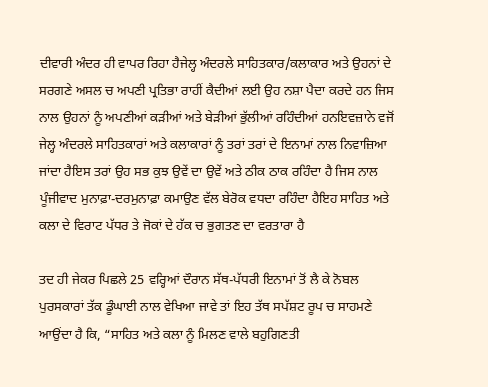ਦੀਵਾਰੀ ਅੰਦਰ ਹੀ ਵਾਪਰ ਰਿਹਾ ਹੈਜੇਲ੍ਹ ਅੰਦਰਲੇ ਸਾਹਿਤਕਾਰ/ਕਲਾਕਾਰ ਅਤੇ ਉਹਨਾਂ ਦੇ ਸਰਗਣੇ ਅਸਲ ਚ ਅਪਣੀ ਪ੍ਰਤਿਭਾ ਰਾਹੀਂ ਕੈਦੀਆਂ ਲਈ ਉਹ ਨਸ਼ਾ ਪੈਦਾ ਕਰਦੇ ਹਨ ਜਿਸ ਨਾਲ ਉਹਨਾਂ ਨੂੰ ਅਪਣੀਆਂ ਕੜੀਆਂ ਅਤੇ ਬੇੜੀਆਂ ਭੁੱਲੀਆਂ ਰਹਿੰਦੀਆਂ ਹਨਇਵਜ਼ਾਨੇ ਵਜੋਂ ਜੇਲ੍ਹ ਅੰਦਰਲੇ ਸਾਹਿਤਕਾਰਾਂ ਅਤੇ ਕਲਾਕਾਰਾਂ ਨੂੰ ਤਰਾਂ ਤਰਾਂ ਦੇ ਇਨਾਮਾਂ ਨਾਲ ਨਿਵਾਜ਼ਿਆ ਜਾਂਦਾ ਹੈਇਸ ਤਰਾਂ ਉਹ ਸਭ ਕੁਝ ਉਵੇਂ ਦਾ ਉਵੇਂ ਅਤੇ ਠੀਕ ਠਾਕ ਰਹਿੰਦਾ ਹੈ ਜਿਸ ਨਾਲ ਪੂੰਜੀਵਾਦ ਮੁਨਾਫ਼ਾ-ਦਰਮੁਨਾਫ਼ਾ ਕਮਾਉਣ ਵੱਲ ਬੇਰੋਕ ਵਧਦਾ ਰਹਿੰਦਾ ਹੈਇਹ ਸਾਹਿਤ ਅਤੇ ਕਲਾ ਦੇ ਵਿਰਾਟ ਪੱਧਰ ਤੇ ਜੋਕਾਂ ਦੇ ਹੱਕ ਚ ਭੁਗਤਣ ਦਾ ਵਰਤਾਰਾ ਹੈ

ਤਦ ਹੀ ਜੇਕਰ ਪਿਛਲੇ 25 ਵਰ੍ਹਿਆਂ ਦੌਰਾਨ ਸੱਥ-ਪੱਧਰੀ ਇਨਾਮਾਂ ਤੋਂ ਲੈ ਕੇ ਨੋਬਲ ਪੁਰਸਕਾਰਾਂ ਤੱਕ ਡੂੰਘਾਈ ਨਾਲ ਵੇਖਿਆ ਜਾਵੇ ਤਾਂ ਇਹ ਤੱਥ ਸਪੱਸ਼ਟ ਰੂਪ ਚ ਸਾਹਮਣੇ ਆਉਂਦਾ ਹੈ ਕਿ, “ਸਾਹਿਤ ਅਤੇ ਕਲਾ ਨੂੰ ਮਿਲਣ ਵਾਲੇ ਬਹੁਗਿਣਤੀ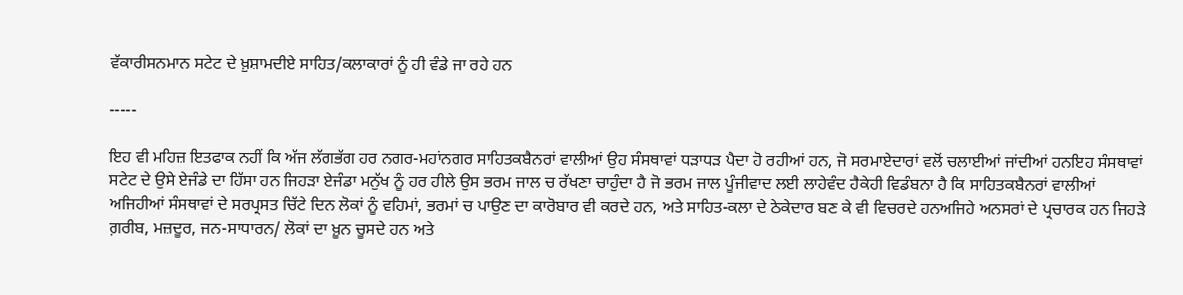ਵੱਕਾਰੀਸਨਮਾਨ ਸਟੇਟ ਦੇ ਖ਼ੁਸ਼ਾਮਦੀਏ ਸਾਹਿਤ/ਕਲਾਕਾਰਾਂ ਨੂੰ ਹੀ ਵੰਡੇ ਜਾ ਰਹੇ ਹਨ

-----

ਇਹ ਵੀ ਮਹਿਜ਼ ਇਤਫਾਕ ਨਹੀਂ ਕਿ ਅੱਜ ਲੱਗਭੱਗ ਹਰ ਨਗਰ-ਮਹਾਂਨਗਰ ਸਾਹਿਤਕਬੈਨਰਾਂ ਵਾਲੀਆਂ ਉਹ ਸੰਸਥਾਵਾਂ ਧੜਾਧੜ ਪੈਦਾ ਹੋ ਰਹੀਆਂ ਹਨ, ਜੋ ਸਰਮਾਏਦਾਰਾਂ ਵਲੋਂ ਚਲਾਈਆਂ ਜਾਂਦੀਆਂ ਹਨਇਹ ਸੰਸਥਾਵਾਂ ਸਟੇਟ ਦੇ ਉਸੇ ਏਜੰਡੇ ਦਾ ਹਿੱਸਾ ਹਨ ਜਿਹੜਾ ਏਜੰਡਾ ਮਨੁੱਖ ਨੂੰ ਹਰ ਹੀਲੇ ਉਸ ਭਰਮ ਜਾਲ ਚ ਰੱਖਣਾ ਚਾਹੁੰਦਾ ਹੈ ਜੋ ਭਰਮ ਜਾਲ ਪੂੰਜੀਵਾਦ ਲਈ ਲਾਹੇਵੰਦ ਹੈਕੇਹੀ ਵਿਡੰਬਨਾ ਹੈ ਕਿ ਸਾਹਿਤਕਬੈਨਰਾਂ ਵਾਲੀਆਂ ਅਜਿਹੀਆਂ ਸੰਸਥਾਵਾਂ ਦੇ ਸਰਪ੍ਰਸਤ ਚਿੱਟੇ ਦਿਨ ਲੋਕਾਂ ਨੂੰ ਵਹਿਮਾਂ, ਭਰਮਾਂ ਚ ਪਾਉਣ ਦਾ ਕਾਰੋਬਾਰ ਵੀ ਕਰਦੇ ਹਨ, ਅਤੇ ਸਾਹਿਤ-ਕਲਾ ਦੇ ਠੇਕੇਦਾਰ ਬਣ ਕੇ ਵੀ ਵਿਚਰਦੇ ਹਨਅਜਿਹੇ ਅਨਸਰਾਂ ਦੇ ਪ੍ਰਚਾਰਕ ਹਨ ਜਿਹੜੇ ਗ਼ਰੀਬ, ਮਜ਼ਦੂਰ, ਜਨ-ਸਾਧਾਰਨ/ ਲੋਕਾਂ ਦਾ ਖ਼ੂਨ ਚੂਸਦੇ ਹਨ ਅਤੇ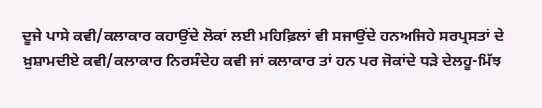ਦੂਜੇ ਪਾਸੇ ਕਵੀ/ਕਲਾਕਾਰ ਕਹਾਉਂਦੇ ਲੋਕਾਂ ਲਈ ਮਹਿਫ਼ਿਲਾਂ ਵੀ ਸਜਾਉਂਦੇ ਹਨਅਜਿਹੇ ਸਰਪ੍ਰਸਤਾਂ ਦੇ ਖ਼ੁਸ਼ਾਮਦੀਏ ਕਵੀ/ਕਲਾਕਾਰ ਨਿਰਸੰਦੇਹ ਕਵੀ ਜਾਂ ਕਲਾਕਾਰ ਤਾਂ ਹਨ ਪਰ ਜੋਕਾਂਦੇ ਧੜੇ ਦੇਲਹੂ-ਮਿੱਝ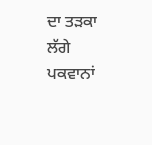ਦਾ ਤੜਕਾ ਲੱਗੇ ਪਕਵਾਨਾਂ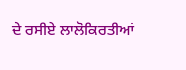ਦੇ ਰਸੀਏ ਲਾਲੋਕਿਰਤੀਆਂ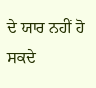ਦੇ ਯਾਰ ਨਹੀਂ ਹੋ ਸਕਦੇ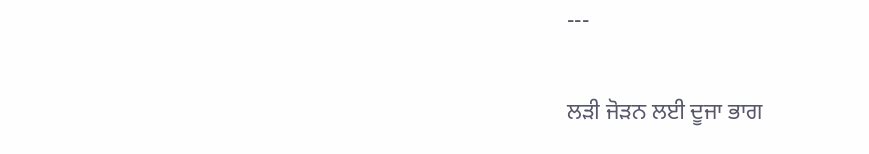---

ਲੜੀ ਜੋੜਨ ਲਈ ਦੂਜਾ ਭਾਗ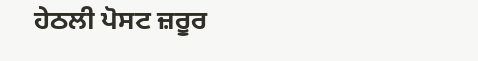ਹੇਠਲੀ ਪੋਸਟ ਜ਼ਰੂਰ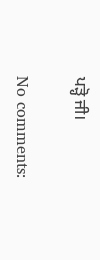ਪੜ੍ਹੋ ਜੀ।

No comments: